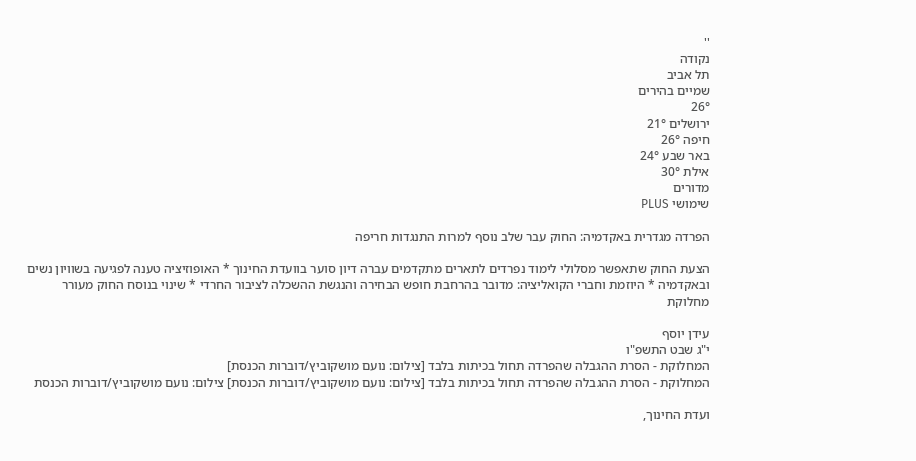''
נקודה
תל אביב
שמיים בהירים
26°
ירושלים 21°
חיפה 26°
באר שבע 24°
אילת 30°
מדורים
שימושי PLUS

הפרדה מגדרית באקדמיה: החוק עבר שלב נוסף למרות התנגדות חריפה

הצעת החוק שתאפשר מסלולי לימוד נפרדים לתארים מתקדמים עברה דיון סוער בוועדת החינוך * האופוזיציה טענה לפגיעה בשוויון נשים ובאקדמיה * היוזמת וחברי הקואליציה: מדובר בהרחבת חופש הבחירה והנגשת ההשכלה לציבור החרדי * שינוי בנוסח החוק מעורר מחלוקת

עידן יוסף
י"ג שבט התשפ"ו
המחלוקת - הסרת ההגבלה שהפרדה תחול בכיתות בלבד [צילום: נועם מושקוביץ/דוברות הכנסת]
המחלוקת - הסרת ההגבלה שהפרדה תחול בכיתות בלבד [צילום: נועם מושקוביץ/דוברות הכנסת] צילום: נועם מושקוביץ/דוברות הכנסת

ועדת החינוך,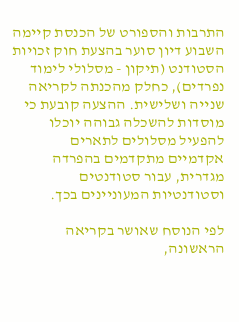התרבות והספורט של הכנסת קיימה השבוע דיון סוער בהצעת חוק זכויות הסטודנט (תיקון - מסלולי לימוד נפרדים), כחלק מהכנתה לקריאה שנייה ושלישית. ההצעה קובעת כי מוסדות להשכלה גבוהה יוכלו להפעיל מסלולים לתארים אקדמיים מתקדמים בהפרדה מגדרית, עבור סטודנטים וסטודנטיות המעוניינים בכך.

לפי הנוסח שאושר בקריאה הראשונה,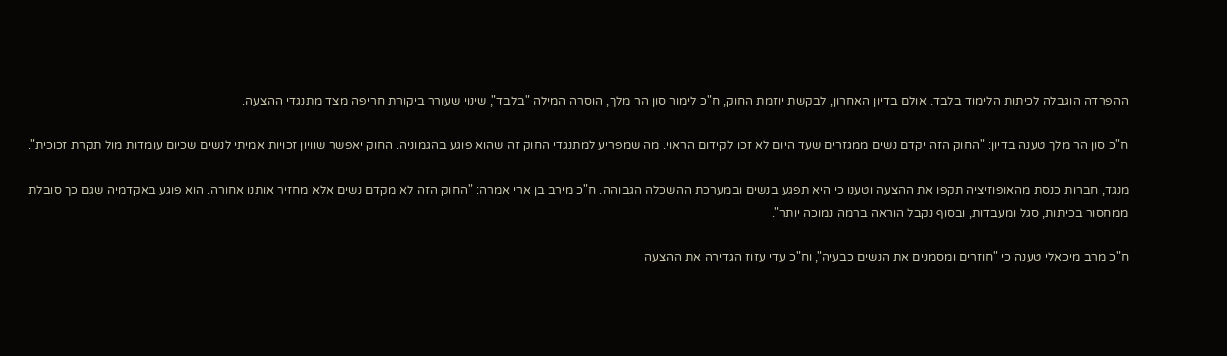ההפרדה הוגבלה לכיתות הלימוד בלבד. אולם בדיון האחרון, לבקשת יוזמת החוק, ח"כ לימור סון הר מלך, הוסרה המילה "בלבד", שינוי שעורר ביקורת חריפה מצד מתנגדי ההצעה.

ח"כ סון הר מלך טענה בדיון: "החוק הזה יקדם נשים ממגזרים שעד היום לא זכו לקידום הראוי. מה שמפריע למתנגדי החוק זה שהוא פוגע בהגמוניה. החוק יאפשר שוויון זכויות אמיתי לנשים שכיום עומדות מול תקרת זכוכית".

מנגד, חברות כנסת מהאופוזיציה תקפו את ההצעה וטענו כי היא תפגע בנשים ובמערכת ההשכלה הגבוהה. ח"כ מירב בן ארי אמרה: "החוק הזה לא מקדם נשים אלא מחזיר אותנו אחורה. הוא פוגע באקדמיה שגם כך סובלת ממחסור בכיתות, סגל ומעבדות, ובסוף נקבל הוראה ברמה נמוכה יותר".

ח"כ מרב מיכאלי טענה כי "חוזרים ומסמנים את הנשים כבעיה", וח"כ עדי עזוז הגדירה את ההצעה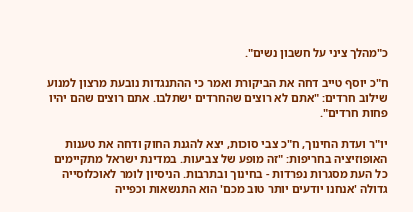כ"מהלך ציני על חשבון נשים".

ח"כ יוסף טייב דחה את הביקורת ואמר כי ההתנגדות נובעת מרצון למנוע שילוב חרדים: "אתם לא רוצים שהחרדים ישתלבו. אתם רוצים שהם יהיו פחות חרדים".

יו"ר ועדת החינוך, ח"כ צבי סוכות, יצא להגנת החוק ודחה את טענות האופוזיציה בחריפות: "זה מופע של צביעות. במדינת ישראל מתקיימים כל העת מסגרות נפרדות - בחינוך ובתרבות. הניסיון לומר לאוכלוסייה גדולה 'אנחנו יודעים יותר טוב מכם' הוא התנשאות וכפייה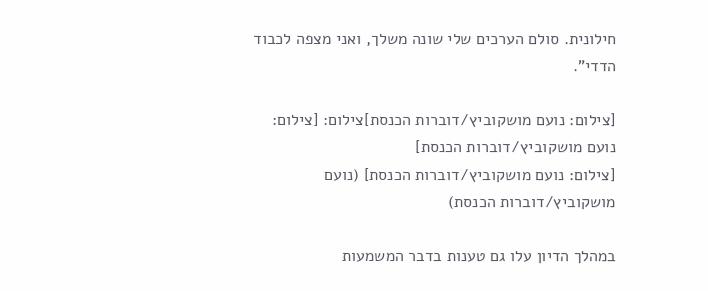חילונית. סולם הערכים שלי שונה משלך, ואני מצפה לכבוד הדדי".

[צילום: נועם מושקוביץ/דוברות הכנסת]צילום: [צילום: נועם מושקוביץ/דוברות הכנסת]
[צילום: נועם מושקוביץ/דוברות הכנסת] (נועם מושקוביץ/דוברות הכנסת)

במהלך הדיון עלו גם טענות בדבר המשמעות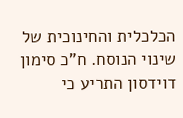הכלכלית והחינוכית של שינוי הנוסח. ח"כ סימון דוידסון התריע כי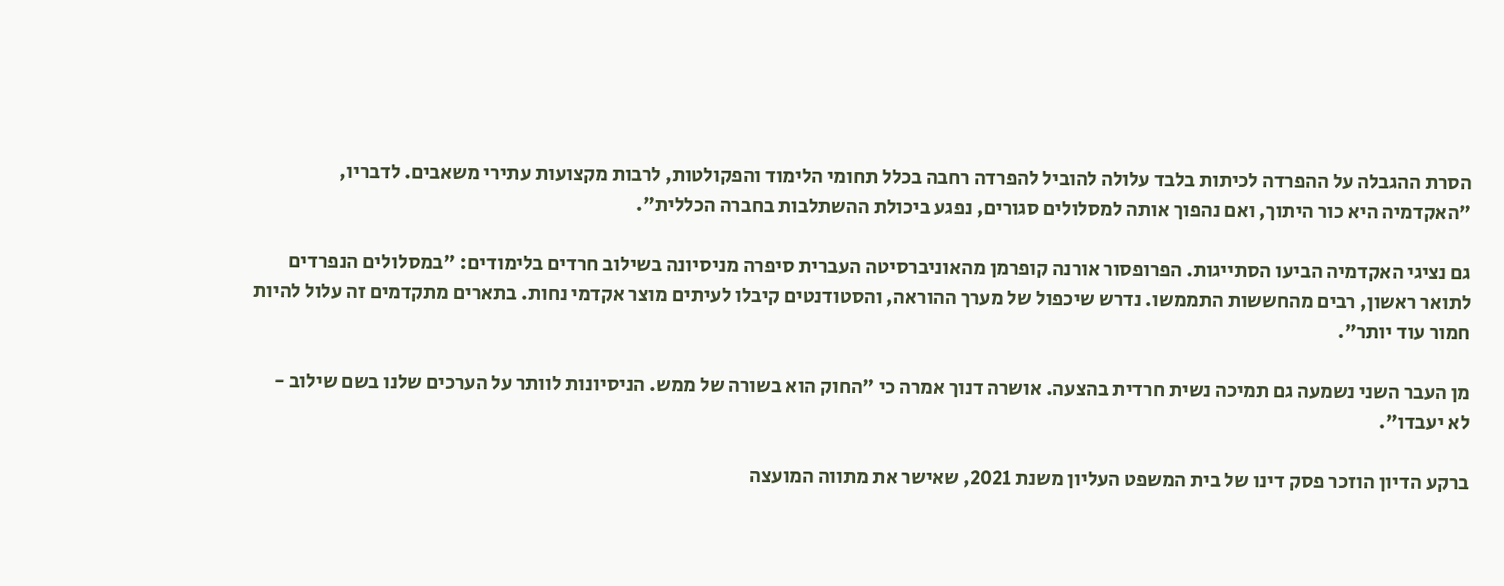הסרת ההגבלה על ההפרדה לכיתות בלבד עלולה להוביל להפרדה רחבה בכלל תחומי הלימוד והפקולטות, לרבות מקצועות עתירי משאבים. לדבריו, "האקדמיה היא כור היתוך, ואם נהפוך אותה למסלולים סגורים, נפגע ביכולת ההשתלבות בחברה הכללית".

גם נציגי האקדמיה הביעו הסתייגות. הפרופסור אורנה קופרמן מהאוניברסיטה העברית סיפרה מניסיונה בשילוב חרדים בלימודים: "במסלולים הנפרדים לתואר ראשון, רבים מהחששות התממשו. נדרש שיכפול של מערך ההוראה, והסטודנטים קיבלו לעיתים מוצר אקדמי נחות. בתארים מתקדמים זה עלול להיות חמור עוד יותר".

מן העבר השני נשמעה גם תמיכה נשית חרדית בהצעה. אושרה דנוך אמרה כי "החוק הוא בשורה של ממש. הניסיונות לוותר על הערכים שלנו בשם שילוב - לא יעבדו".

ברקע הדיון הוזכר פסק דינו של בית המשפט העליון משנת 2021, שאישר את מתווה המועצה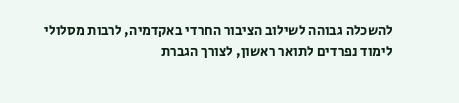להשכלה גבוהה לשילוב הציבור החרדי באקדמיה, לרבות מסלולי לימוד נפרדים לתואר ראשון, לצורך הגברת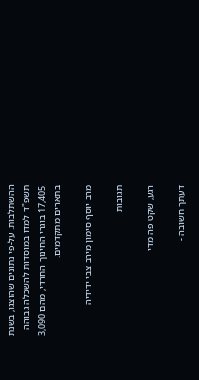ההשתלבות. על-פי נתונים שהוצגו, בשנת תשפ"ד למדו במוסדות להשכלה גבוהה 17,405 בוגרי החינוך החרדי, מהם 3,090 בתארים מתקדמים.

מרב יוסף סימון מירב צבי ידידיה

תגובות

רגע, שקט פה מדי

דעתך חשובה -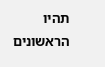תהיו הראשונים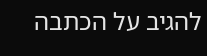להגיב על הכתבה